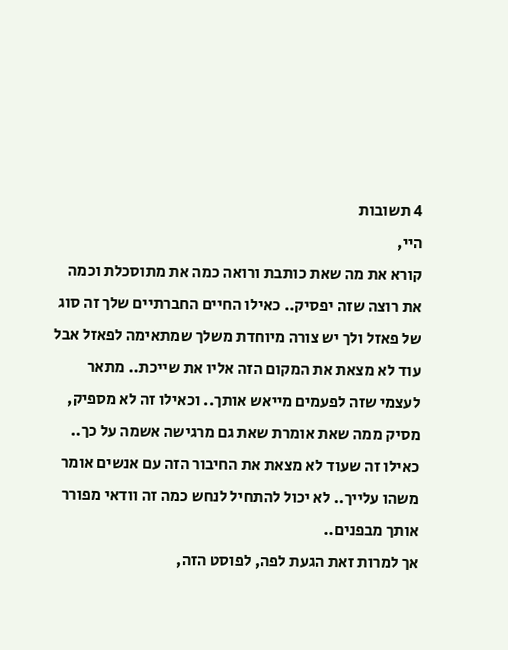4 תשובות
היי,
קורא את מה שאת כותבת ורואה כמה את מתוסכלת וכמה את רוצה שזה יפסיק.. כאילו החיים החברתיים שלך זה סוג של פאזל ולך יש צורה מיוחדת משלך שמתאימה לפאזל אבל עוד לא מצאת את המקום הזה אליו את שייכת.. מתאר לעצמי שזה לפעמים מייאש אותך.. וכאילו זה לא מספיק, מסיק ממה שאת אומרת שאת גם מרגישה אשמה על כך.. כאילו זה שעוד לא מצאת את החיבור הזה עם אנשים אומר משהו עלייך.. לא יכול להתחיל לנחש כמה זה וודאי מפורר אותך מבפנים..
אך למרות זאת הגעת לפה, לפוסט הזה,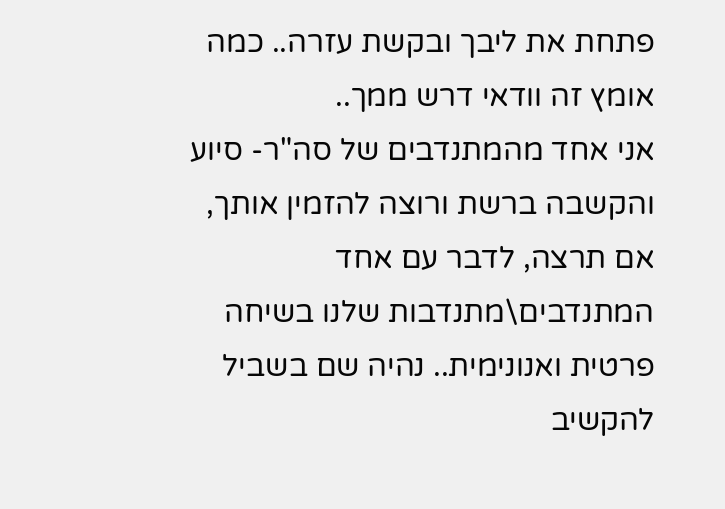פתחת את ליבך ובקשת עזרה.. כמה אומץ זה וודאי דרש ממך..
אני אחד מהמתנדבים של סה"ר- סיוע והקשבה ברשת ורוצה להזמין אותך, אם תרצה, לדבר עם אחד המתנדבים\מתנדבות שלנו בשיחה פרטית ואנונימית.. נהיה שם בשביל להקשיב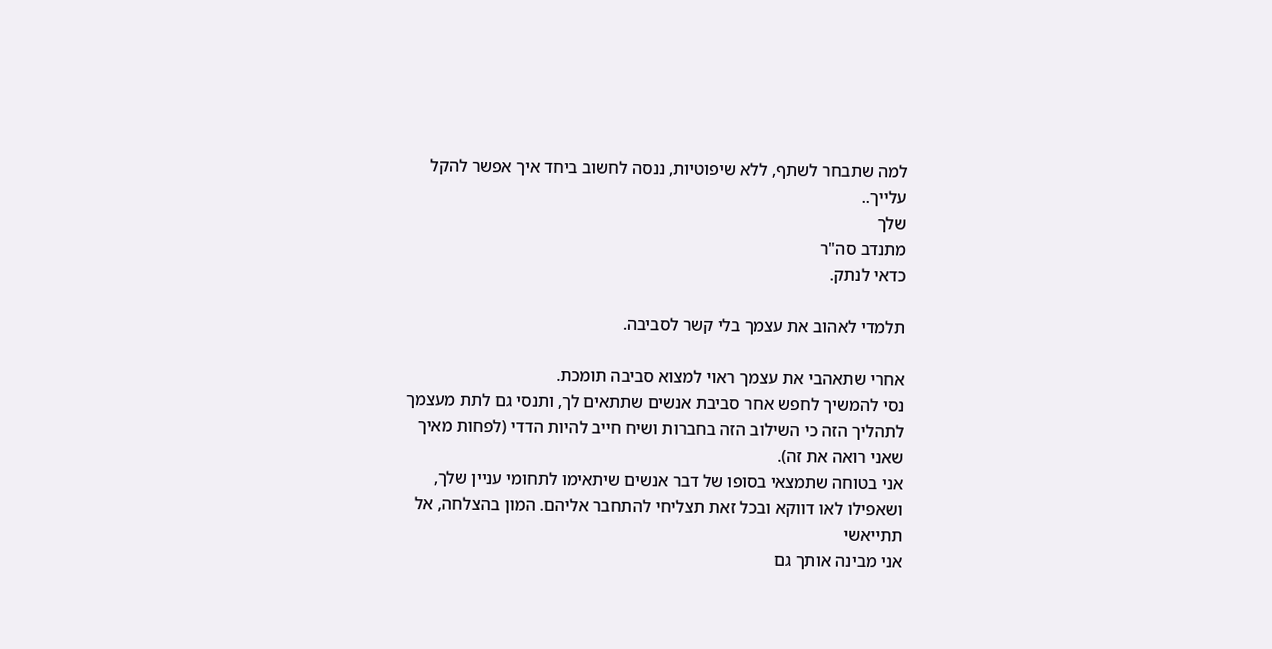למה שתבחר לשתף, ללא שיפוטיות, ננסה לחשוב ביחד איך אפשר להקל עלייך..
שלך
מתנדב סה"ר
כדאי לנתק.

תלמדי לאהוב את עצמך בלי קשר לסביבה.

אחרי שתאהבי את עצמך ראוי למצוא סביבה תומכת.
נסי להמשיך לחפש אחר סביבת אנשים שתתאים לך, ותנסי גם לתת מעצמך לתהליך הזה כי השילוב הזה בחברות ושיח חייב להיות הדדי (לפחות מאיך שאני רואה את זה).
אני בטוחה שתמצאי בסופו של דבר אנשים שיתאימו לתחומי עניין שלך, ושאפילו לאו דווקא ובכל זאת תצליחי להתחבר אליהם. המון בהצלחה, אל תתייאשי
אני מבינה אותך גם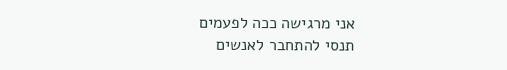אני מרגישה ככה לפעמים
תנסי להתחבר לאנשים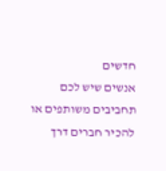חדשים
אנשים שיש לכם תחביבים משותפים או להכיר חברים דרך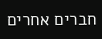חברים אחרים